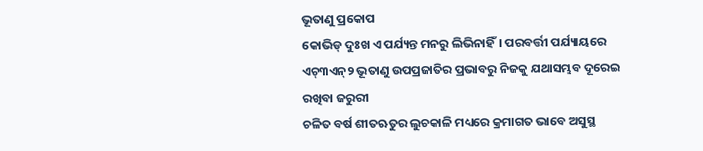ଭୂତାଣୁ ପ୍ରକୋପ
କୋଭିଡ୍ ଦୁଃଖ ଏ ପର୍ଯ୍ୟନ୍ତ ମନରୁ ଲିଭିନାହିଁ। ପରବର୍ତ୍ତୀ ପର୍ଯ୍ୟାୟରେ ଏଚ୍୩ଏନ୍୨ ଭୂତାଣୁ ଉପପ୍ରଜାତିର ପ୍ରଭାବରୁ ନିଜକୁ ଯଥାସମ୍ଭବ ଦୂରେଇ ରଖିବା ଜରୁରୀ
ଚଳିତ ବର୍ଷ ଶୀତଋତୁର ଲୁଚକାଳି ମଧ୍ୟରେ କ୍ରମାଗତ ଭାବେ ଅସୁସ୍ଥ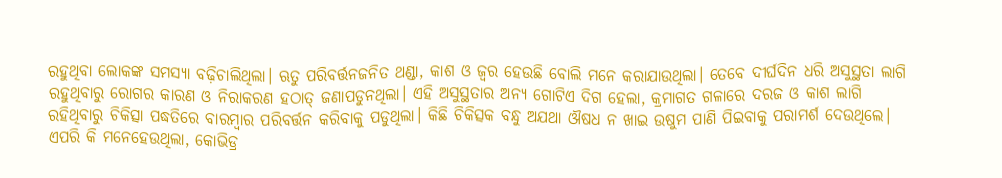ରହୁଥିବା ଲୋକଙ୍କ ସମସ୍ୟା ବଢ଼ିଚାଲିଥିଲା। ଋତୁ ପରିବର୍ତ୍ତନଜନିତ ଥଣ୍ଡା, କାଶ ଓ ଜ୍ବର ହେଉଛି ବୋଲି ମନେ କରାଯାଉଥିଲା। ତେବେ ଦୀର୍ଘଦିନ ଧରି ଅସୁସ୍ଥତା ଲାଗି ରହୁଥିବାରୁ ରୋଗର କାରଣ ଓ ନିରାକରଣ ହଠାତ୍ ଜଣାପଡୁନଥିଲା। ଏହି ଅସୁସ୍ଥତାର ଅନ୍ୟ ଗୋଟିଏ ଦିଗ ହେଲା, କ୍ରମାଗତ ଗଳାରେ ଦରଜ ଓ କାଶ ଲାଗି ରହିଥିବାରୁ ଚିକିତ୍ସା ପଦ୍ଧତିରେ ବାରମ୍ବାର ପରିବର୍ତ୍ତନ କରିବାକୁ ପଡୁଥିଲା। କିଛି ଚିକିତ୍ସକ ବନ୍ଧୁ ଅଯଥା ଔଷଧ ନ ଖାଇ ଉଷୁମ ପାଣି ପିଇବାକୁ ପରାମର୍ଶ ଦେଉଥିଲେ। ଏପରି କି ମନେହେଉଥିଲା, କୋଭିଡ୍ର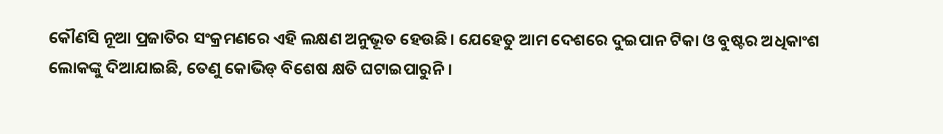କୌଣସି ନୂଆ ପ୍ରଜାତିର ସଂକ୍ରମଣରେ ଏହି ଲକ୍ଷଣ ଅନୁଭୂତ ହେଉଛି। ଯେହେତୁ ଆମ ଦେଶରେ ଦୁଇପାନ ଟିକା ଓ ବୁଷ୍ଟର ଅଧିକାଂଶ ଲୋକଙ୍କୁ ଦିଆଯାଇଛି, ତେଣୁ କୋଭିଡ୍ ବିଶେଷ କ୍ଷତି ଘଟାଇପାରୁନି।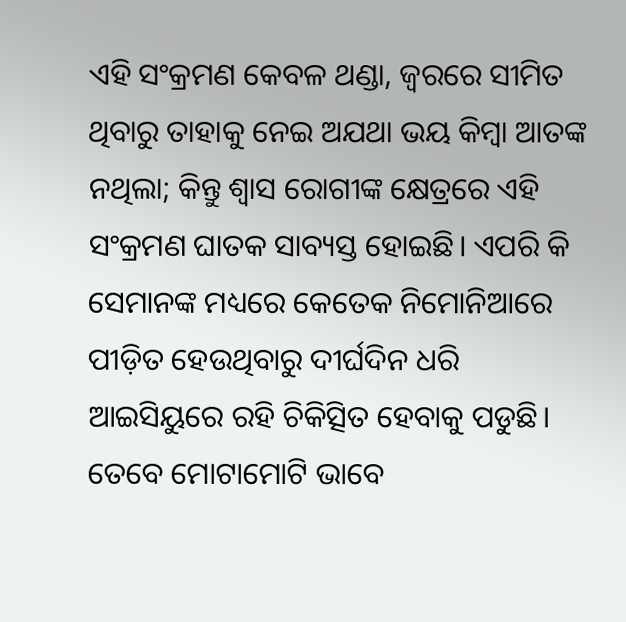ଏହି ସଂକ୍ରମଣ କେବଳ ଥଣ୍ଡା, ଜ୍ବରରେ ସୀମିତ ଥିବାରୁ ତାହାକୁ ନେଇ ଅଯଥା ଭୟ କିମ୍ବା ଆତଙ୍କ ନଥିଲା; କିନ୍ତୁ ଶ୍ବାସ ରୋଗୀଙ୍କ କ୍ଷେତ୍ରରେ ଏହି ସଂକ୍ରମଣ ଘାତକ ସାବ୍ୟସ୍ତ ହୋଇଛି। ଏପରି କି ସେମାନଙ୍କ ମଧ୍ୟରେ କେତେକ ନିମୋନିଆରେ ପୀଡ଼ିତ ହେଉଥିବାରୁ ଦୀର୍ଘଦିନ ଧରି ଆଇସିୟୁରେ ରହି ଚିକିତ୍ସିତ ହେବାକୁ ପଡୁଛି। ତେବେ ମୋଟାମୋଟି ଭାବେ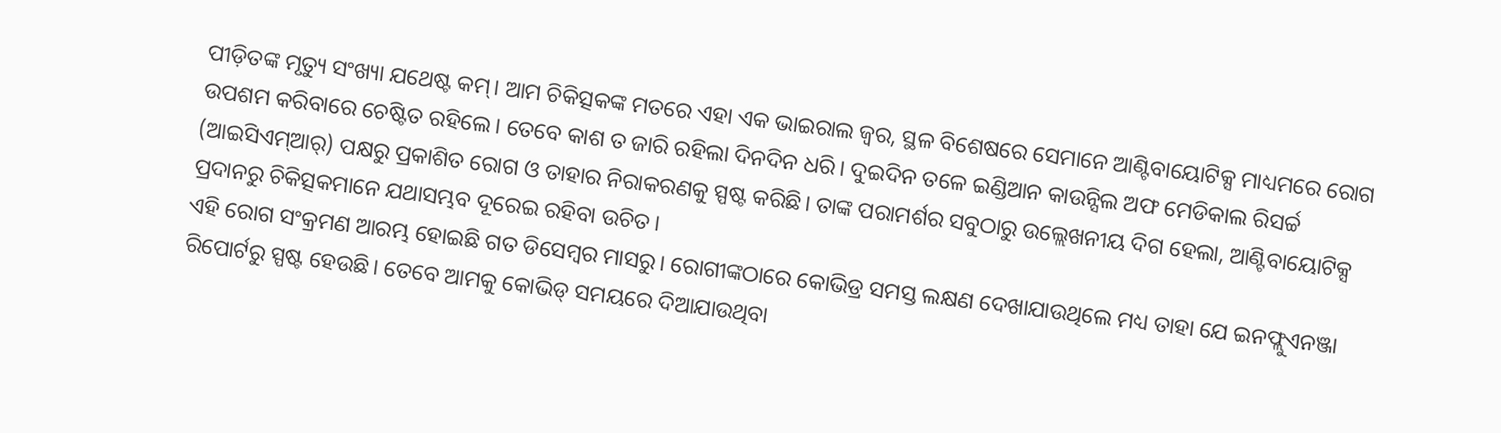ପୀଡ଼ିତଙ୍କ ମୃତ୍ୟୁ ସଂଖ୍ୟା ଯଥେଷ୍ଟ କମ୍। ଆମ ଚିକିତ୍ସକଙ୍କ ମତରେ ଏହା ଏକ ଭାଇରାଲ ଜ୍ବର, ସ୍ଥଳ ବିଶେଷରେ ସେମାନେ ଆଣ୍ଟିବାୟୋଟିକ୍ସ ମାଧ୍ୟମରେ ରୋଗ ଉପଶମ କରିବାରେ ଚେଷ୍ଟିତ ରହିଲେ। ତେବେ କାଶ ତ ଜାରି ରହିଲା ଦିନଦିନ ଧରି। ଦୁଇଦିନ ତଳେ ଇଣ୍ଡିଆନ କାଉନ୍ସିଲ ଅଫ ମେଡିକାଲ ରିସର୍ଚ୍ଚ (ଆଇସିଏମ୍ଆର୍) ପକ୍ଷରୁ ପ୍ରକାଶିତ ରୋଗ ଓ ତାହାର ନିରାକରଣକୁ ସ୍ପଷ୍ଟ କରିଛି। ତାଙ୍କ ପରାମର୍ଶର ସବୁଠାରୁ ଉଲ୍ଲେଖନୀୟ ଦିଗ ହେଲା, ଆଣ୍ଟିବାୟୋଟିକ୍ସ ପ୍ରଦାନରୁ ଚିକିତ୍ସକମାନେ ଯଥାସମ୍ଭବ ଦୂରେଇ ରହିବା ଉଚିତ।
ଏହି ରୋଗ ସଂକ୍ରମଣ ଆରମ୍ଭ ହୋଇଛି ଗତ ଡିସେମ୍ବର ମାସରୁ। ରୋଗୀଙ୍କଠାରେ କୋଭିଡ୍ର ସମସ୍ତ ଲକ୍ଷଣ ଦେଖାଯାଉଥିଲେ ମଧ୍ୟ ତାହା ଯେ ଇନଫ୍ଲୁଏନଞ୍ଜା ରିପୋର୍ଟରୁ ସ୍ପଷ୍ଟ ହେଉଛି। ତେବେ ଆମକୁ କୋଭିଡ୍ ସମୟରେ ଦିଆଯାଉଥିବା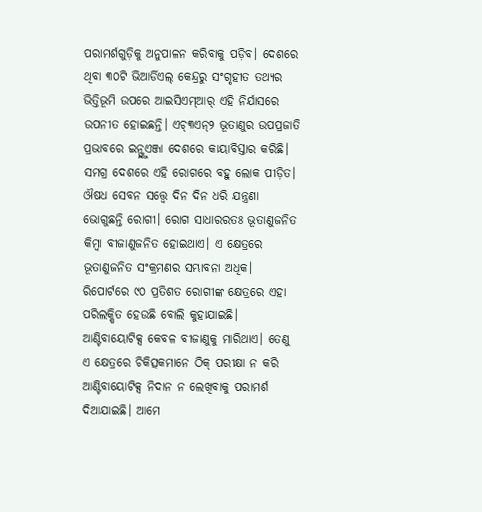ପରାମର୍ଶଗୁଡ଼ିକୁ ଅନୁପାଳନ କରିବାକୁ ପଡ଼ିବ। ଦେଶରେ ଥିବା ୩୦ଟି ଭିଆର୍ଡିଏଲ୍ କେନ୍ଦ୍ରରୁ ସଂଗୃହୀତ ତଥ୍ୟର ଭିତ୍ତିଭୂମି ଉପରେ ଆଇସିଏମ୍ଆର୍ ଏହି ନିର୍ଯାସରେ ଉପନୀତ ହୋଇଛନ୍ତି। ଏଚ୍୩ଏନ୍୨ ଭୂତାଣୁର ଉପପ୍ରଜାତି ପ୍ରଭାବରେ ଇନ୍ଫ୍ଲୁଏଞ୍ଜା ଦେଶରେ କାୟାବିସ୍ତାର କରିଛି। ସମଗ୍ର ଦେଶରେ ଏହି ରୋଗରେ ବହୁ ଲୋକ ପୀଡ଼ିତ। ଔଷଧ ସେବନ ସତ୍ତ୍ବେ ଦିନ ଦିନ ଧରି ଯନ୍ତ୍ରଣା ଭୋଗୁଛନ୍ତି ରୋଗୀ। ରୋଗ ସାଧାରରତଃ ଭୂତାଣୁଜନିତ କିମ୍ବା ବୀଜାଣୁଜନିତ ହୋଇଥାଏ। ଏ କ୍ଷେତ୍ରରେ ଭୂତାଣୁଜନିତ ସଂକ୍ରମଣର ସମ୍ଭାବନା ଅଧିକ। ରିପୋର୍ଟରେ ୯୦ ପ୍ରତିଶତ ରୋଗୀଙ୍କ କ୍ଷେତ୍ରରେ ଏହା ପରିଲକ୍ଷିତ ହେଉଛି ବୋଲି କୁହାଯାଇଛି। ଆଣ୍ଟିବାୟୋଟିକ୍ସ କେବଳ ବୀଜାଣୁକୁ ମାରିଥାଏ। ତେଣୁ ଏ କ୍ଷେତ୍ରରେ ଚିକିତ୍ସକମାନେ ଠିକ୍ ପରୀକ୍ଷା ନ କରି ଆଣ୍ଟିବାୟୋଟିକ୍ସ ନିଦାନ ନ ଲେଖିବାକୁ ପରାମର୍ଶ ଦିଆଯାଇଛି। ଆମେ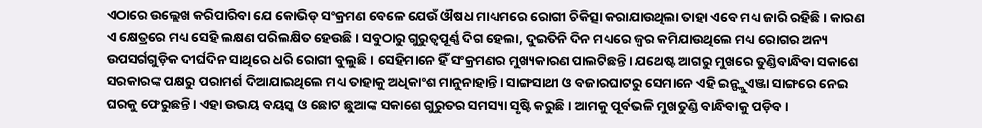ଏଠାରେ ଉଲ୍ଲେଖ କରିପାରିବା ଯେ କୋଭିଡ୍ ସଂକ୍ରମଣ ବେଳେ ଯେଉଁ ଔଷଧ ମାଧ୍ୟମରେ ରୋଗୀ ଚିକିତ୍ସା କରାଯାଉଥିଲା ତାହା ଏବେ ମଧ୍ୟ ଜାରି ରହିଛି। କାରଣ ଏ କ୍ଷେତ୍ରରେ ମଧ୍ୟ ସେହି ଲକ୍ଷଣ ପରିଲକ୍ଷିତ ହେଉଛି। ସବୁଠାରୁ ଗୁରୁତ୍ବପୂର୍ଣ୍ଣ ଦିଗ ହେଲା, ଦୁଇତିନି ଦିନ ମଧ୍ୟରେ ଜ୍ବର କମିଯାଉଥିଲେ ମଧ୍ୟ ରୋଗର ଅନ୍ୟ ଉପସର୍ଗଗୁଡ଼ିକ ଦୀର୍ଘଦିନ ସାଥିରେ ଧରି ରୋଗୀ ବୁଲୁଛି। ସେହିମାନେ ହିଁ ସଂକ୍ରମଣର ମୁଖ୍ୟକାରଣ ପାଲଟିଛନ୍ତି। ଯଥେଷ୍ଟ ଆଗରୁ ମୁଖରେ ତୁଣ୍ଡିବାନ୍ଧିବା ସକାଶେ ସରକାରଙ୍କ ପକ୍ଷରୁ ପରାମର୍ଶ ଦିଆଯାଇଥିଲେ ମଧ୍ୟ ତାହାକୁ ଅଧିକାଂଶ ମାନୁନାହାନ୍ତି। ସାଙ୍ଗସାଥୀ ଓ ବଜାରଘାଟରୁ ସେମାନେ ଏହି ଇନ୍ଫ୍ଲୁଏଞ୍ଜା ସାଙ୍ଗରେ ନେଇ ଘରକୁ ଫେରୁଛନ୍ତି। ଏହା ଉଭୟ ବୟସ୍କ ଓ ଛୋଟ ଛୁଆଙ୍କ ସକାଶେ ଗୁରୁତର ସମସ୍ୟା ସୃଷ୍ଟି କରୁଛି। ଆମକୁ ପୂର୍ବଭଳି ମୁଖତୁଣ୍ଡି ବାନ୍ଧିବାକୁ ପଡ଼ିବ।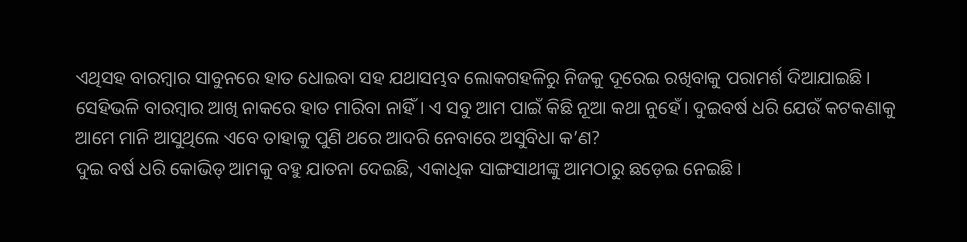ଏଥିସହ ବାରମ୍ବାର ସାବୁନରେ ହାତ ଧୋଇବା ସହ ଯଥାସମ୍ଭବ ଲୋକଗହଳିରୁ ନିଜକୁ ଦୂରେଇ ରଖିବାକୁ ପରାମର୍ଶ ଦିଆଯାଇଛି। ସେହିଭଳି ବାରମ୍ବାର ଆଖି ନାକରେ ହାତ ମାରିବା ନାହିଁ। ଏ ସବୁ ଆମ ପାଇଁ କିଛି ନୂଆ କଥା ନୁହେଁ। ଦୁଇବର୍ଷ ଧରି ଯେଉଁ କଟକଣାକୁ ଆମେ ମାନି ଆସୁଥିଲେ ଏବେ ତାହାକୁ ପୁଣି ଥରେ ଆଦରି ନେବାରେ ଅସୁବିଧା କ’ଣ?
ଦୁଇ ବର୍ଷ ଧରି କୋଭିଡ୍ ଆମକୁ ବହୁ ଯାତନା ଦେଇଛି, ଏକାଧିକ ସାଙ୍ଗସାଥୀଙ୍କୁ ଆମଠାରୁ ଛଡ଼େଇ ନେଇଛି।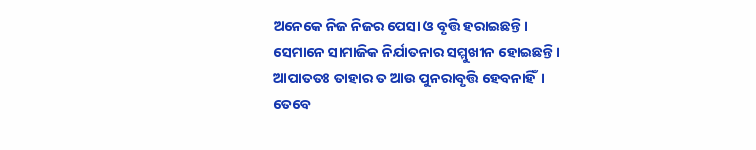ଅନେକେ ନିଜ ନିଜର ପେସା ଓ ବୃତ୍ତି ହରାଇଛନ୍ତି। ସେମାନେ ସାମାଜିକ ନିର୍ଯାତନାର ସମ୍ମୁଖୀନ ହୋଇଛନ୍ତି। ଆପାତତଃ ତାହାର ତ ଆଉ ପୁନରାବୃତ୍ତି ହେବନାହିଁ। ତେବେ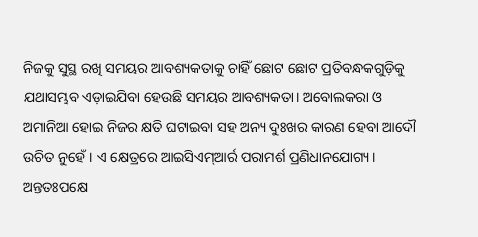ନିଜକୁ ସୁସ୍ଥ ରଖି ସମୟର ଆବଶ୍ୟକତାକୁ ଚାହିଁ ଛୋଟ ଛୋଟ ପ୍ରତିବନ୍ଧକଗୁଡ଼ିକୁ ଯଥାସମ୍ଭବ ଏଡ଼ାଇଯିବା ହେଉଛି ସମୟର ଆବଶ୍ୟକତା। ଅବୋଲକରା ଓ ଅମାନିଆ ହୋଇ ନିଜର କ୍ଷତି ଘଟାଇବା ସହ ଅନ୍ୟ ଦୁଃଖର କାରଣ ହେବା ଆଦୌ ଉଚିତ ନୁହେଁ। ଏ କ୍ଷେତ୍ରରେ ଆଇସିଏମ୍ଆର୍ର ପରାମର୍ଶ ପ୍ରଣିଧାନଯୋଗ୍ୟ। ଅନ୍ତତଃପକ୍ଷେ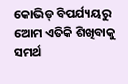କୋଭିଡ୍ ବିପର୍ଯ୍ୟୟରୁ ଆେମ ଏତିକି ଶିଖିବାକୁ ସମର୍ଥ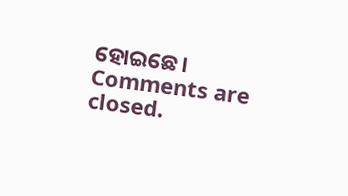ହୋଇଛେ।
Comments are closed.